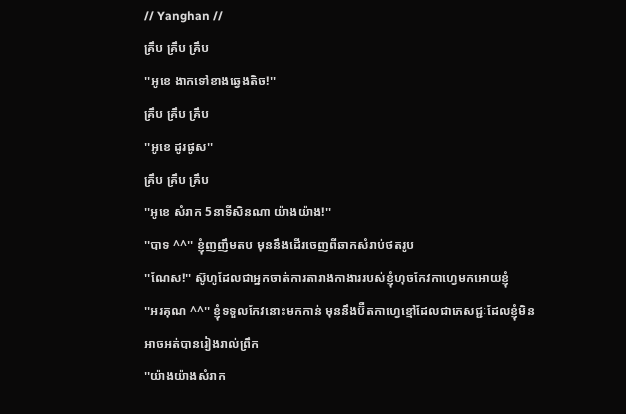// Yanghan //
គ្រឹប គ្រឹប គ្រឹប
''អូខេ ងាកទៅខាងឆ្វេងតិច!''
គ្រឹប គ្រឹប គ្រឹប
''អូខេ ដូរផូស''
គ្រឹប គ្រឹប គ្រឹប
''អូខេ សំរាក 5នាទីសិនណា យ៉ាងយ៉ាង!''
''បាទ ^^'' ខ្ញុំញញឹមតប មុននឹងដេីរចេញពីឆាកសំរាប់ថតរូប
''ណែស!'' ស៊ូហូដែលជាអ្នកចាត់ការតារាងកាងាររបស់ខ្ញុំហុចកែវកាហ្វេមកអេាយខ្ញុំ
''អរគុណ ^^'' ខ្ញុំទទួលកែវនេាះមកកាន់ មុននឹងប៊ឺតកាហ្វេខ្មៅដែលជាភេសជ្ជៈដែលខ្ញុំមិនអាចអត់បានរៀងរាល់ព្រឹក
''យ៉ាងយ៉ាងសំរាក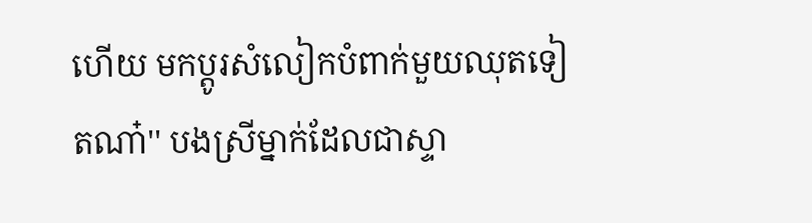ហេីយ មកប្តូរសំលៀកបំពាក់មួយឈុតទៀតណា៎'' បងស្រីម្នាក់ដែលជាស្ទា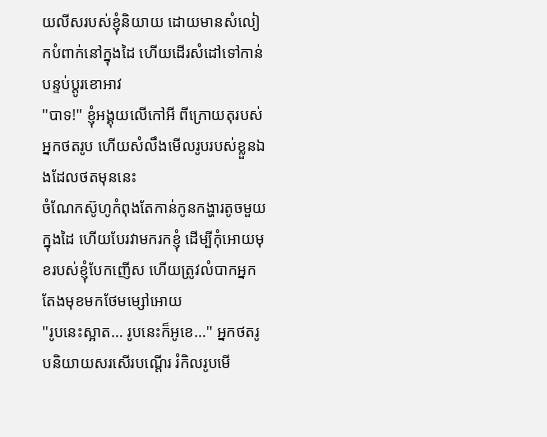យលីសរបស់ខ្ញុំនិយាយ ដេាយមានសំលៀកបំពាក់នៅក្នុងដៃ ហេីយដេីរសំដៅទៅកាន់បន្ទប់ប្តូរខេាអាវ
''បាទ!'' ខ្ញុំអង្គុយលេីកៅអី ពីក្រេាយតុរបស់អ្នកថតរូប ហេីយសំលឹងមេីលរូបរបស់ខ្លួនឯងដែលថតមុននេះ
ចំណែកស៊ូហូកំពុងតែកាន់កូនកង្ហារតូចមួយក្នុងដៃ ហេីយបែរវាមករកខ្ញុំ ដេីម្បីកុំអេាយមុខរបស់ខ្ញុំបែកញេីស ហេីយត្រូវលំបាកអ្នកតែងមុខមកថែមម្សៅអេាយ
''រូបនេះស្អាត... រូបនេះក៏អូខេ...'' អ្នកថតរូបនិយាយសរសេីរបណ្តេីរ រំកិលរូបមេី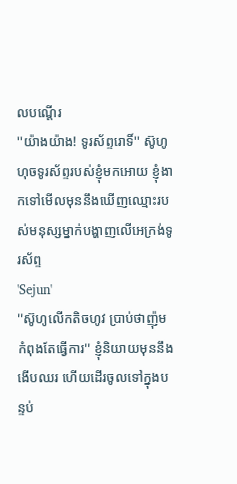លបណ្តេីរ
''យ៉ាងយ៉ាង! ទូរស័ព្ទរេាទិ៍'' ស៊ូហូហុចទូរស័ព្ទរបស់ខ្ញុំមកអេាយ ខ្ញុំងាកទៅមេីលមុននឹងឃេីញឈ្មេាះរបស់មនុស្សម្នាក់បង្ហាញលេីអេក្រង់ទូរស័ព្ទ
'Sejun'
''ស៊ូហូលេីកតិចហូវ ប្រាប់ថាញ៉ុមកំពុងតែធ្វេីការ'' ខ្ញុំនិយាយមុននឹងងេីបឈរ ហេីយដេីរចូលទៅក្នុងបន្ទប់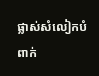ផ្លាស់សំលៀកបំពាក់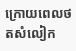ក្រេាយពេលថតសំលៀក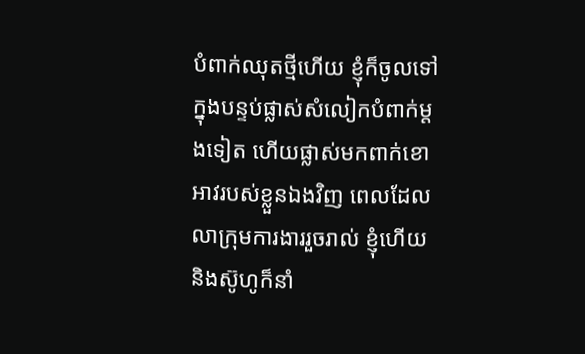បំពាក់ឈុតថ្មីហេីយ ខ្ញុំក៏ចូលទៅក្នុងបន្ទប់ផ្លាស់សំលៀកបំពាក់ម្តងទៀត ហេីយផ្លាស់មកពាក់ខេាអាវរបស់ខ្លួនឯងវិញ ពេលដែលលាក្រុមការងាររួចរាល់ ខ្ញុំហេីយនិងស៊ូហូក៏នាំ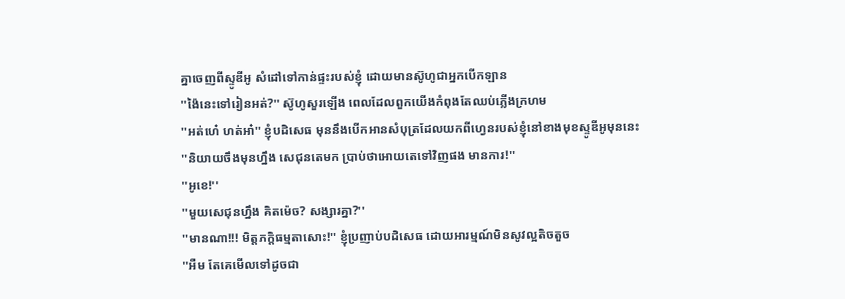គ្នាចេញពីស្ទូឌីអូ សំដៅទៅកាន់ផ្ទះរបស់ខ្ញុំ ដេាយមានស៊ូហូជាអ្នកបេីកឡាន
''ង៉ៃនេះទៅរៀនអត់?'' ស៊ូហូសួរឡេីង ពេលដែលពួកយេីងកំពុងតែឈប់ភ្លេីងក្រហម
''អត់ហេ៎ ហត់អា៎'' ខ្ញុំបដិសេធ មុននឹងបេីកអានសំបុត្រដែលយកពីហ្វេនរបស់ខ្ញុំនៅខាងមុខស្ទូឌីអូមុននេះ
''និយាយចឹងមុនហ្នឹង សេជុនតេមក ប្រាប់ថាអេាយតេទៅវិញផង មានការ!''
''អូខេ!''
''មួយសេជុនហ្នឹង គិតម៉េច? សង្សារគ្នា?''
''មានណា!!! មិត្តភក្តិធម្មតាសេាះ!'' ខ្ញុំប្រញាប់បដិសេធ ដេាយអារម្មណ៍មិនសូវល្អតិចតួច
''អឺម តែគេមេីលទៅដូចជា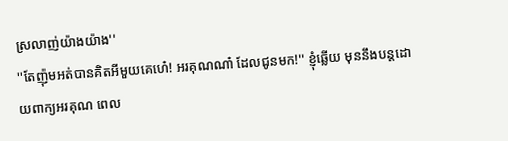ស្រលាញ់យ៉ាងយ៉ាង''
''តែញ៉ុមអត់បានគិតអីមួយគេហេ៎! អរគុណណា៎ ដែលជូនមក!'' ខ្ញុំឆ្លេីយ មុននឹងបន្តដេាយពាក្យអរគុណ ពេល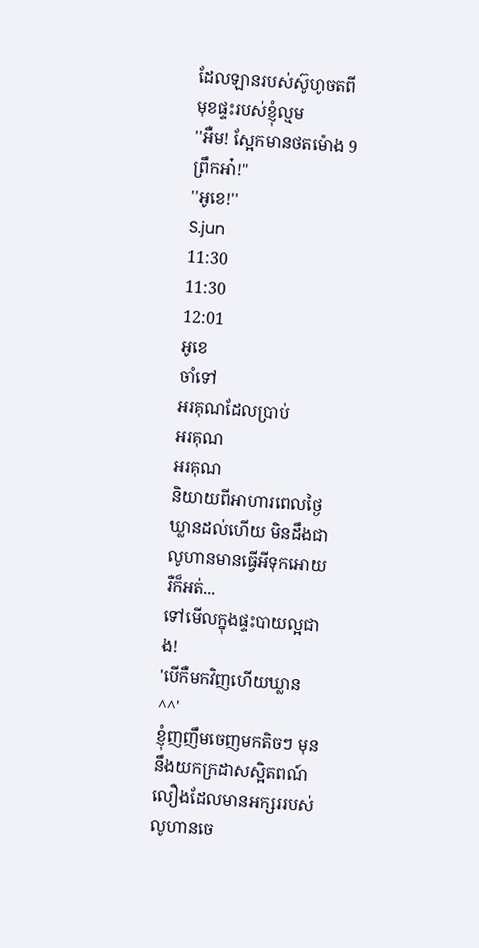ដែលឡានរបស់ស៊ូហូចតពីមុខផ្ទះរបស់ខ្ញុំល្មម
''អឺម! ស្អែកមានថតម៉េាង 9ព្រឹកអា៎!''
''អូខេ!''
S.jun
11:30
11:30
12:01
អូខេ
ចាំទៅ
អរគុណដែលប្រាប់
អរគុណ
អរគុណ
និយាយពីអាហារពេលថ្ងៃ ឃ្លានដល់ហេីយ មិនដឹងជាលូហានមានធ្វេីអីទុកអេាយរឺក៏អត់...
ទៅមេីលក្នុងផ្ទះបាយល្អជាង!
'បេីកឺមកវិញហេីយឃ្លាន ^^'
ខ្ញុំញញឹមចេញមកតិចៗ មុននឹងយកក្រដាសស្អិតពណ៍លឿងដែលមានអក្សររបស់លូហានចេ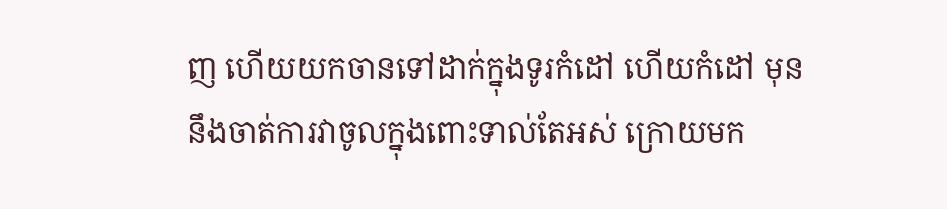ញ ហេីយយកចានទៅដាក់ក្នុងទូរកំដៅ ហេីយកំដៅ មុននឹងចាត់ការវាចូលក្នុងពេាះទាល់តែអស់ ក្រេាយមក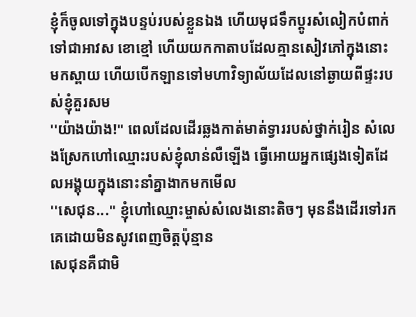ខ្ញុំក៏ចូលទៅក្នុងបន្ទប់របស់ខ្លួនឯង ហេីយមុជទឹកប្តូរសំលៀកបំពាក់ទៅជាអាវស ខេាខ្មៅ ហេីយយកកាតាបដែលគ្មានសៀវភៅក្នុងនេាះមកស្ពាយ ហេីយបេីកឡានទៅមហាវិទ្យាល័យដែលនៅឆ្ងាយពីផ្ទះរបស់ខ្ញុំគួរសម
''យ៉ាងយ៉ាង!'' ពេលដែលដេីរឆ្លងកាត់មាត់ទ្វាររបស់ថ្នាក់រៀន សំលេងស្រែកហៅឈ្មេាះរបស់ខ្ញុំលាន់លឺឡេីង ធ្វេីអេាយអ្នកផ្សេងទៀតដែលអង្គុយក្នុងនេាះនាំគ្នាងាកមកមេីល
''សេជុន...'' ខ្ញុំហៅឈ្មេាះម្ចាស់សំលេងនេាះតិចៗ មុននឹងដេីរទៅរកគេដេាយមិនសូវពេញចិត្តប៉ុន្មាន
សេជុនគឺជាមិ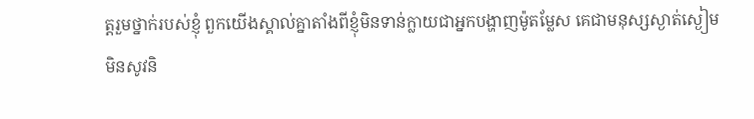ត្តរួមថ្នាក់របស់ខ្ញុំ ពួកយេីងស្គាល់គ្នាតាំងពីខ្ញុំមិនទាន់ក្លាយជាអ្នកបង្ហាញម៉ូតម្លែស គេជាមនុស្សស្ងាត់ស្ងៀម មិនសូវនិ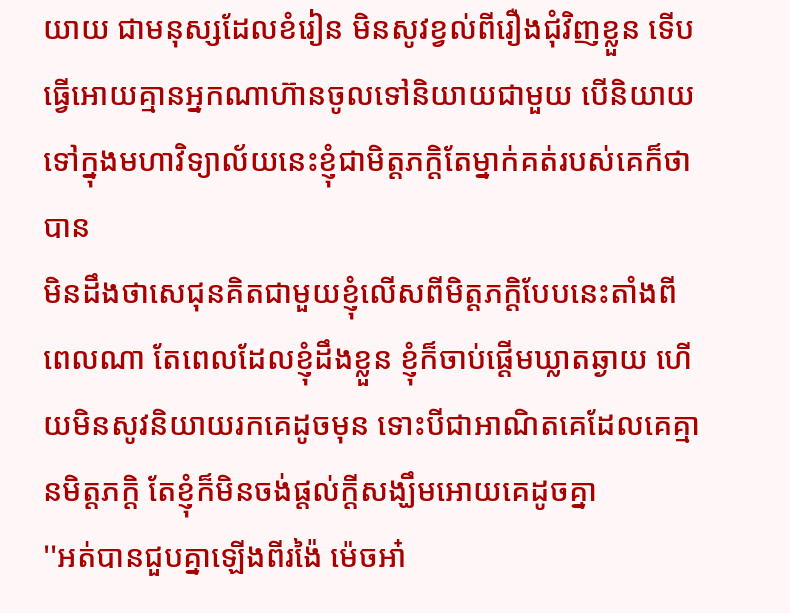យាយ ជាមនុស្សដែលខំរៀន មិនសូវខ្វល់ពីរឿងជុំវិញខ្លួន ទេីបធ្វេីអេាយគ្មានអ្នកណាហ៊ានចូលទៅនិយាយជាមួយ បេីនិយាយទៅក្នុងមហាវិទ្យាល័យនេះខ្ញុំជាមិត្តភក្តិតែម្នាក់គត់របស់គេក៏ថាបាន
មិនដឹងថាសេជុនគិតជាមួយខ្ញុំលេីសពីមិត្តភក្តិបែបនេះតាំងពីពេលណា តែពេលដែលខ្ញុំដឹងខ្លួន ខ្ញុំក៏ចាប់ផ្តេីមឃ្លាតឆ្ងាយ ហេីយមិនសូវនិយាយរកគេដូចមុន ទេាះបីជាអាណិតគេដែលគេគ្មានមិត្តភក្តិ តែខ្ញុំក៏មិនចង់ផ្តល់ក្តីសង្ឃឹមអេាយគេដូចគ្នា
''អត់បានជួបគ្នាឡេីងពីរង៉ៃ ម៉េចអា៎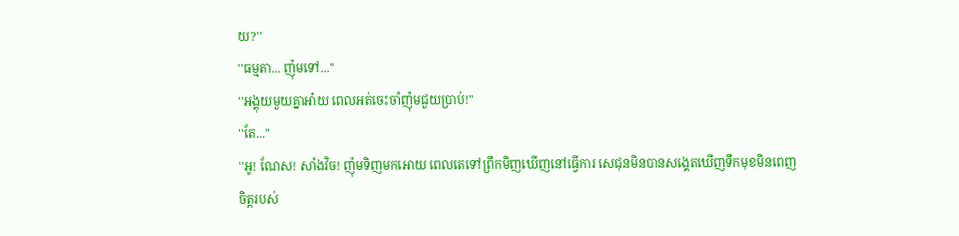យ?''
''ធម្មតា... ញ៉ុមទៅ...''
''អង្គុយមួយគ្នាអា៎យ ពេលអត់ចេះចាំញ៉ុមជួយប្រាប់!''
''តែ...''
''អូ! ណែស! សាំងវិច! ញ៉ុមទិញមកអេាយ ពេលតេទៅព្រឹកមិញឃេីញនៅធ្វេីការ សេជុនមិនបានសង្គេតឃេីញទឹកមុខមិនពេញចិត្តរបស់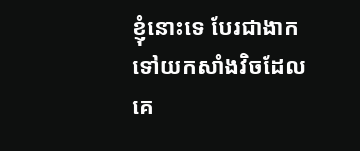ខ្ញុំនេាះទេ បែរជាងាកទៅយកសាំងវិចដែលគេ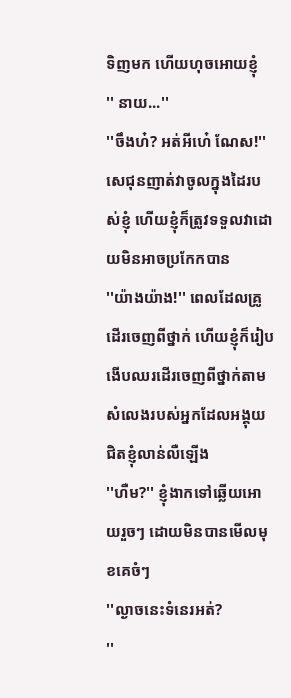ទិញមក ហេីយហុចអេាយខ្ញុំ
'' នាយ...''
''ចឹងហ៎? អត់អីហេ៎ ណែស!'' សេជុនញាត់វាចូលក្នុងដៃរបស់ខ្ញុំ ហេីយខ្ញុំក៏ត្រូវទទួលវាដេាយមិនអាចប្រកែកបាន
''យ៉ាងយ៉ាង!'' ពេលដែលគ្រូដេីរចេញពីថ្នាក់ ហេីយខ្ញុំក៏រៀបងេីបឈរដេីរចេញពីថ្នាក់តាម សំលេងរបស់អ្នកដែលអង្គុយជិតខ្ញុំលាន់លឺឡេីង
''ហឺម?'' ខ្ញុំងាកទៅឆ្លេីយអេាយរួចៗ ដេាយមិនបានមេីលមុខគេចំៗ
''ល្ងាចនេះទំនេរអត់?
''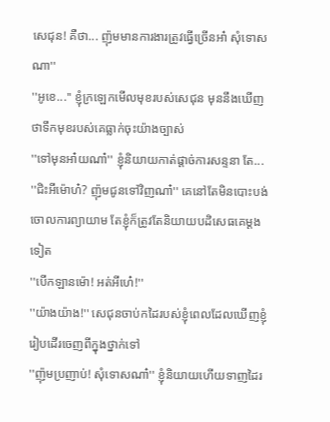សេជុន! គឺថា... ញ៉ុមមានការងារត្រូវធ្វេីច្រេីនអា៎ សុំទេាសណា''
''អូខេ...'' ខ្ញុំក្រឡេកមេីលមុខរបស់សេជុន មុននឹងឃេីញថាទឹកមុខរបស់គេធ្លាក់ចុះយ៉ាងច្បាស់
''ទៅមុនអា៎យណា៎'' ខ្ញុំនិយាយកាត់ផ្តាច់ការសន្ទនា តែ...
''ជិះអីម៉េាហ៎? ញ៉ុមជូនទៅវិញណា៎'' គេនៅតែមិនបេាះបង់ចេាលការព្យាយាម តែខ្ញុំក៏ត្រូវតែនិយាយបដិសេធគេម្តងទៀត
''បេីកឡានម៉េា! អត់អីហេ៎!''
''យ៉ាងយ៉ាង!'' សេជុនចាប់កដៃរបស់ខ្ញុំពេលដែលឃេីញខ្ញុំរៀបដេីរចេញពីក្នុងថ្នាក់ទៅ
''ញ៉ុមប្រញាប់! សុំទេាសណា៎'' ខ្ញុំនិយាយហេីយទាញដៃរ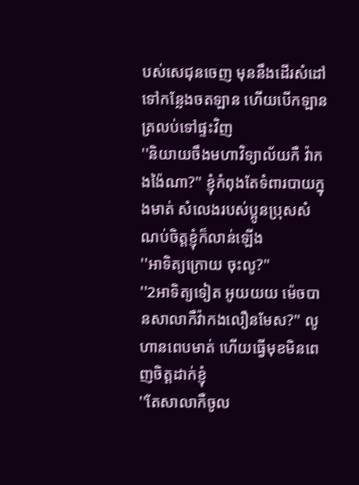បស់សេជុនចេញ មុននឹងដេីរសំដៅទៅកន្លែងចតឡាន ហេីយបេីកឡានត្រលប់ទៅផ្ទះវិញ
''និយាយចឹងមហាវិទ្យាល័យកឺ វ៉ាកងង៉ៃណា?'' ខ្ញុំកំពុងតែទំពារបាយក្នុងមាត់ សំលេងរបស់ប្អូនប្រុសសំណប់ចិត្តខ្ញុំក៏លាន់ឡេីង
''អាទិត្យក្រេាយ ចុះលូ?''
''2អាទិត្យទៀត អូយយយ ម៉េចបានសាលាកឺវ៉ាកងលឿនមែស?'' លូហានពេបមាត់ ហេីយធ្វេីមុខមិនពេញចិត្តដាក់ខ្ញុំ
''តែសាលាកឺចូល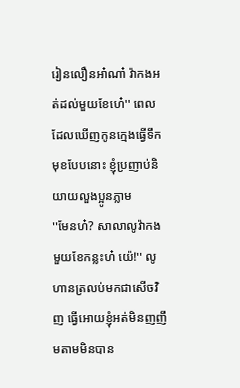រៀនលឿនអា៎ណា៎ វ៉ាកងអត់ដល់មួយខែហេ៎'' ពេលដែលឃេីញកូនក្មេងធ្វេីទឹកមុខបែបនេាះ ខ្ញុំប្រញាប់និយាយលួងប្អូនភ្លាម
''មែនហ៎? សាលាលូវ៉ាកងមួយខែកន្លះហ៎ យ៉េ!'' លូហានត្រលប់មកជាសេីចវិញ ធ្វេីអេាយខ្ញុំអត់មិនញញឹមតាមមិនបាន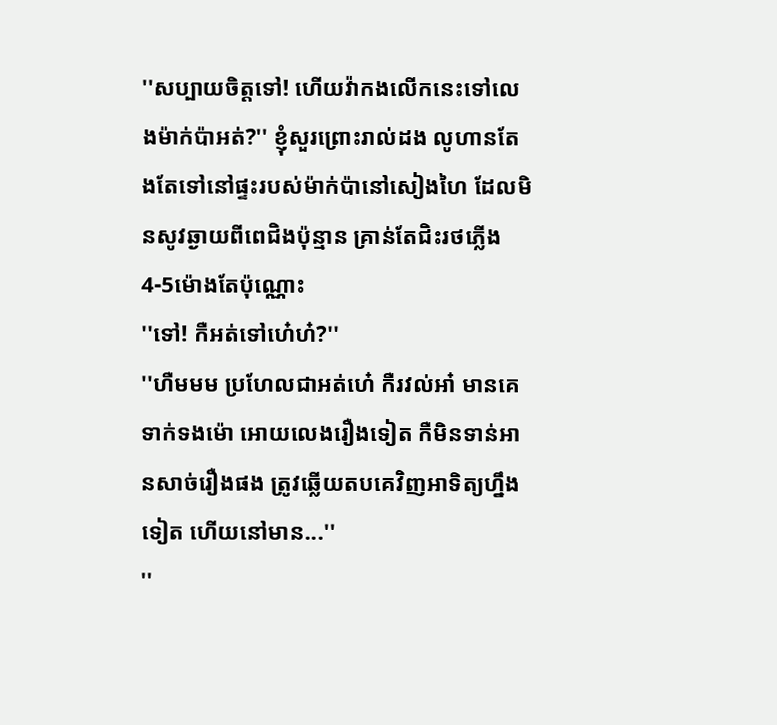''សប្បាយចិត្តទៅ! ហេីយវ៉ាកងលេីកនេះទៅលេងម៉ាក់ប៉ាអត់?'' ខ្ញុំសួរព្រេាះរាល់ដង លូហានតែងតែទៅនៅផ្ទះរបស់ម៉ាក់ប៉ានៅសៀងហៃ ដែលមិនសូវឆ្ងាយពីពេជិងប៉ុន្មាន គ្រាន់តែជិះរថភ្លេីង 4-5ម៉េាងតែប៉ុណ្ណេាះ
''ទៅ! កឺអត់ទៅហេ៎ហ៎?''
''ហឺមមម ប្រហែលជាអត់ហេ៎ កឺរវល់អា៎ មានគេទាក់ទងម៉េា អេាយលេងរឿងទៀត កឺមិនទាន់អានសាច់រឿងផង ត្រូវឆ្លេីយតបគេវិញអាទិត្យហ្នឹងទៀត ហេីយនៅមាន...''
''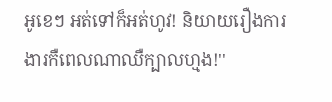អូខេៗ អត់ទៅក៏អត់ហូវ! និយាយរឿងការងារកឺពេលណាឈឺក្បាលហ្មង!''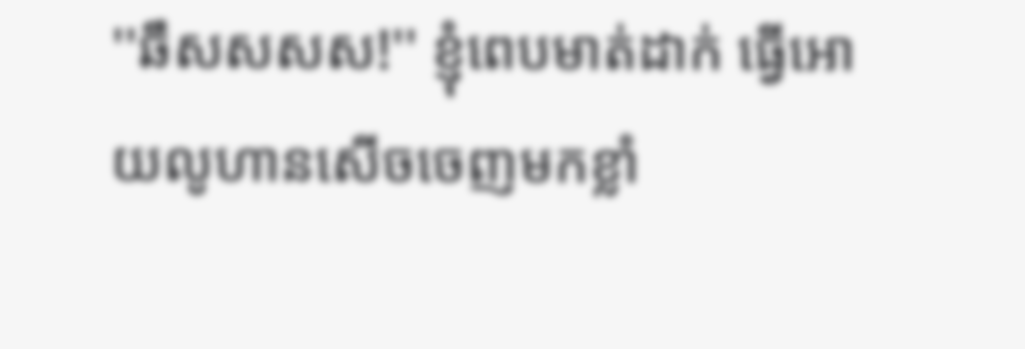''ឆឹសសសស!'' ខ្ញុំពេបមាត់ដាក់ ធ្វេីអេាយលូហានសេីចចេញមកខ្លាំ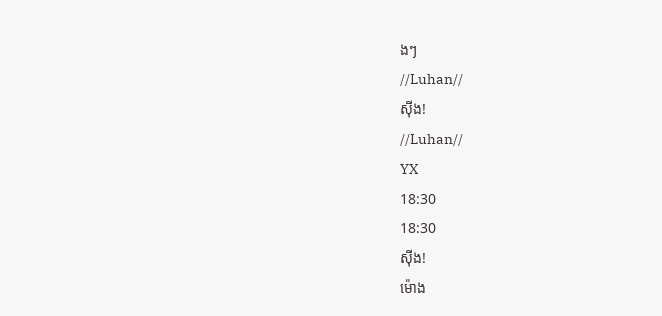ងៗ
//Luhan//
សុីង!
//Luhan//
YX
18:30
18:30
សុីង!
ម៉េាង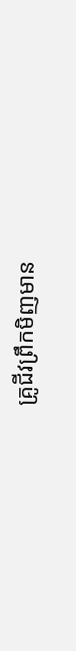គ្រូជីវព្រឹកមិញមាន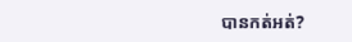បានកត់អត់?